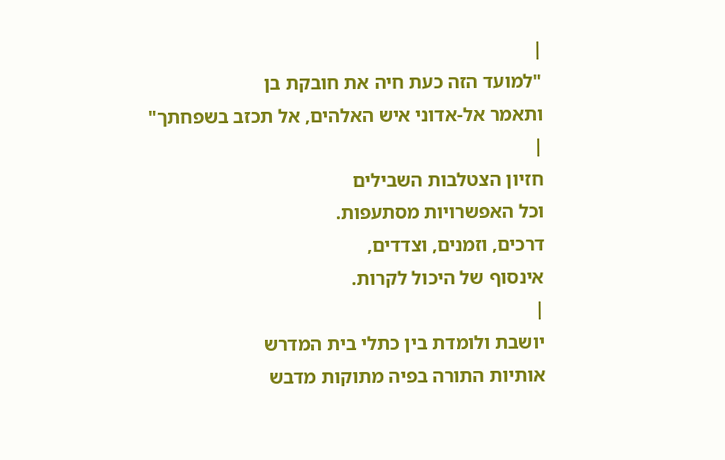|
"למועד הזה כעת חיה את חובקת בן
ותאמר אל-אדוני איש האלהים, אל תכזב בשפחתך"
|
חזיון הצטלבות השבילים
וכל האפשרויות מסתעפות.
דרכים, וזמנים, וצדדים,
אינסוף של היכול לקרות.
|
יושבת ולומדת בין כתלי בית המדרש
אותיות התורה בפיה מתוקות מדבש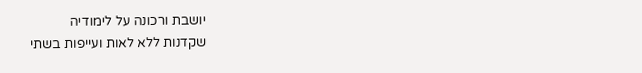יושבת ורכונה על לימודיה
שקדנות ללא לאות ועייפות בשתי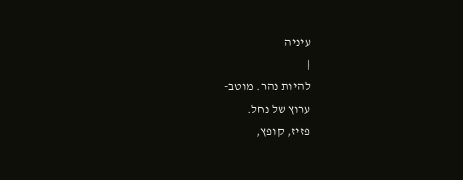עיניה
|
להיות נהר. מוטב-
ערוץ של נחל.
פזיז, קופץ,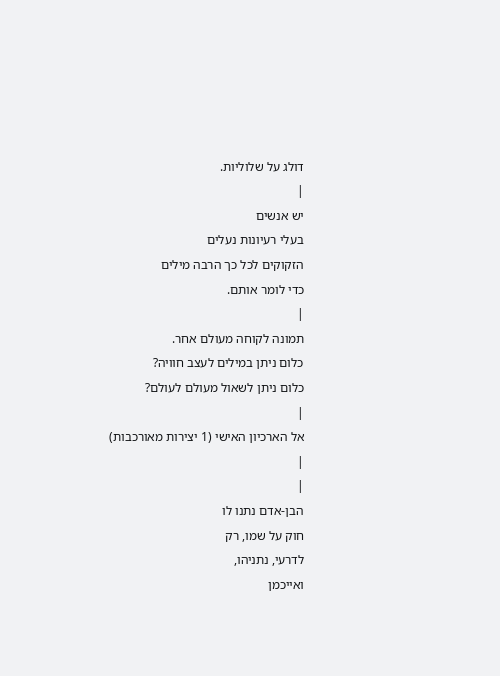דולג על שלוליות.
|
יש אנשים
בעלי רעיונות נעלים
הזקוקים לכל כך הרבה מילים
כדי לומר אותם.
|
תמונה לקוחה מעולם אחר.
כלום ניתן במילים לעצב חוויה?
כלום ניתן לשאול מעולם לעולם?
|
אל הארכיון האישי (1 יצירות מאורכבות)
|
|
הבן-אדם נתנו לו
חוק על שמו, רק
לדרעי, נתניהו,
ואייכמן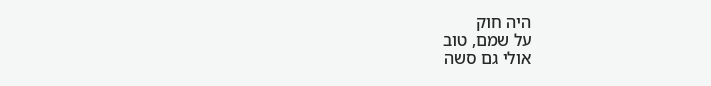היה חוק
על שמם, טוב
אולי גם סשה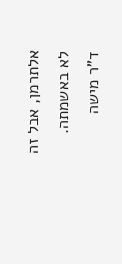אלתרמן, אבל זה
לא באשמתה.
ד"ר מישה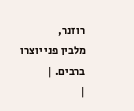רוזנר,
מלבין פני יוצרו
ברבים. |
|